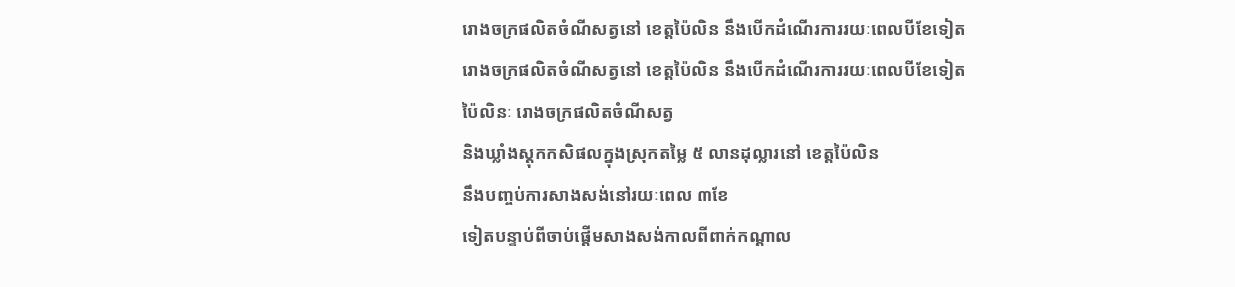រោងចក្រផលិតចំណីសត្វនៅ ខេត្តប៉ៃលិន នឹងបើកដំណើរការរយៈពេលបីខែទៀត
រោងចក្រផលិតចំណីសត្វនៅ ខេត្តប៉ៃលិន នឹងបើកដំណើរការរយៈពេលបីខែទៀត
ប៉ៃលិនៈ រោងចក្រផលិតចំណីសត្វ
និងឃ្លាំងស្តុកកសិផលក្នុងស្រុកតម្លៃ ៥ លានដុល្លារនៅ ខេត្តប៉ៃលិន
នឹងបញ្ចប់ការសាងសង់នៅរយៈពេល ៣ខែ
ទៀតបន្ទាប់ពីចាប់ផ្តើមសាងសង់កាលពីពាក់កណ្តាល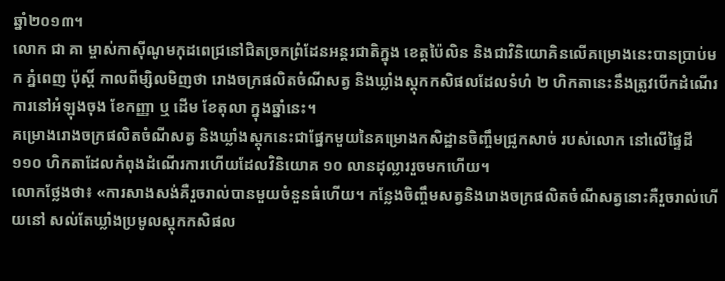ឆ្នាំ២០១៣។
លោក ជា គា ម្ចាស់កាស៊ីណូមកុដពេជ្រនៅជិតច្រកព្រំដែនអន្តរជាតិក្នុង ខេត្តប៉ៃលិន និងជាវិនិយោគិនលើគម្រោងនេះបានប្រាប់មក ភ្នំពេញ ប៉ុស្តិ៍ កាលពីម្សិលមិញថា រោងចក្រផលិតចំណីសត្វ និងឃ្លាំងស្តុកកសិផលដែលទំហំ ២ ហិកតានេះនឹងត្រូវបើកដំណើរការនៅអំឡុងចុង ខែកញ្ញា ឬ ដើម ខែតុលា ក្នុងឆ្នាំនេះ។
គម្រោងរោងចក្រផលិតចំណីសត្វ និងឃ្លាំងស្តុកនេះជាផ្នែកមួយនៃគម្រោងកសិដ្ឋានចិញ្ចឹមជ្រូកសាច់ របស់លោក នៅលើផ្ទៃដី ១១០ ហិកតាដែលកំពុងដំណើរការហើយដែលវិនិយោគ ១០ លានដុល្លាររួចមកហើយ។
លោកថ្លែងថា៖ «ការសាងសង់គឺរួចរាល់បានមួយចំនួនធំហើយ។ កន្លែងចិញ្ចឹមសត្វនិងរោងចក្រផលិតចំណីសត្វនោះគឺរួចរាល់ហើយនៅ សល់តែឃ្លាំងប្រមូលស្តុកកសិផល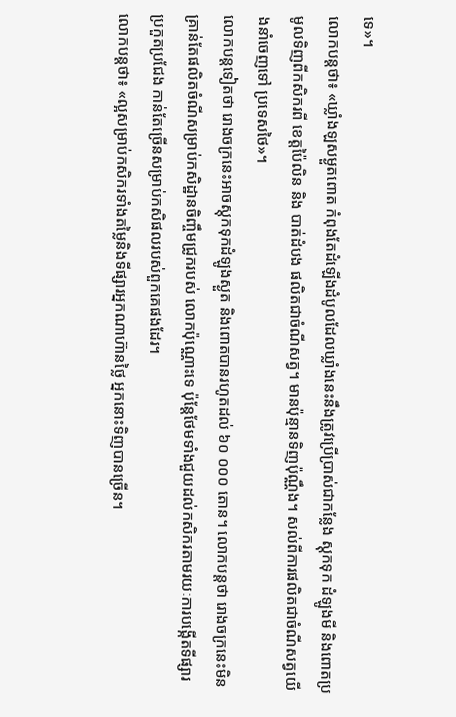ទេ»។
លោកបន្តថា៖ «ឃ្លាំងឡសម្ងួតពោត កំពុងតែដំឡើងដំបូលដែលឃ្លាំងនេះនឹងត្រូវប្រើប្រាស់ជាកន្លែង ស្តុកទុក ដំឡូងមី និងពោតប្រមូលទិញពីកសិករពី ខេត្តប៉ៃលិន និង បាត់ដំបង ផលិតជាចំណីសត្វ។ មានប៉ុន្មានទិញប៉ុណ្ណឹង។ សល់ពីការផលិតជាចំណីសត្វយើងនាំចេញទៅ ប្រទេសថៃ»។
លោកបន្តទៀតថា រោងចក្រនេះអាចស្តុកទុកដំឡូងស្ងួត និងពោតបានរហូតដល់ ៦០ ០០០ តោន។ លោកបន្តថា រោងចក្រនេះមិនគ្រាន់តែផលិតចំណីសម្រាប់កសិដ្ឋានចិញ្ចឹមជ្រូករបស់ លោកប៉ុណ្ណោះទេ ប៉ុន្តែថែមទាំងជួយដល់កសិករតាមរយៈការបង្កើតទីផ្សារប្រកួតប្រជែង កាន់តែច្រើនសម្រាប់កសិផលរបស់ពួកគេផងដែរ។
លោកបន្តថា៖ «ល្អសម្រាប់កសិករទាំងតម្លៃនិងទីផ្សារអ្នកណាហ៊ានថ្លៃ អ្នកនោះទិញបានច្រើន។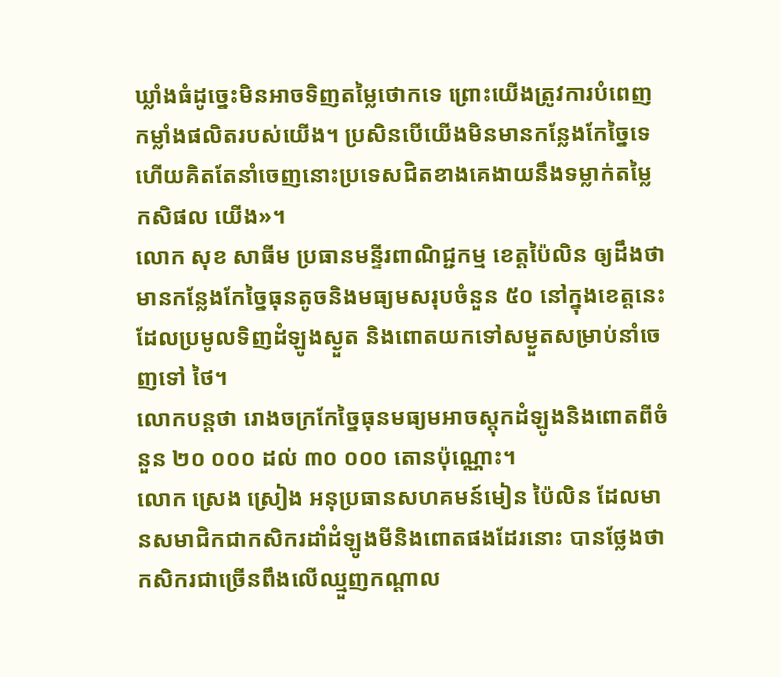ឃ្លាំងធំដូច្នេះមិនអាចទិញតម្លៃថោកទេ ព្រោះយើងត្រូវការបំពេញកម្លាំងផលិតរបស់យើង។ ប្រសិនបើយើងមិនមានកន្លែងកែច្នៃទេ ហើយគិតតែនាំចេញនោះប្រទេសជិតខាងគេងាយនឹងទម្លាក់តម្លៃកសិផល យើង»។
លោក សុខ សាធីម ប្រធានមន្ទីរពាណិជ្ជកម្ម ខេត្តប៉ៃលិន ឲ្យដឹងថា មានកន្លែងកែច្នៃធុនតូចនិងមធ្យមសរុបចំនួន ៥០ នៅក្នុងខេត្តនេះដែលប្រមូលទិញដំឡូងស្ងួត និងពោតយកទៅសម្ងួតសម្រាប់នាំចេញទៅ ថៃ។
លោកបន្តថា រោងចក្រកែច្នៃធុនមធ្យមអាចស្តុកដំឡូងនិងពោតពីចំនួន ២០ ០០០ ដល់ ៣០ ០០០ តោនប៉ុណ្ណោះ។
លោក ស្រេង ស្រៀង អនុប្រធានសហគមន៍មៀន ប៉ៃលិន ដែលមានសមាជិកជាកសិករដាំដំឡូងមីនិងពោតផងដែរនោះ បានថ្លែងថា កសិករជាច្រើនពឹងលើឈ្មួញកណ្តាល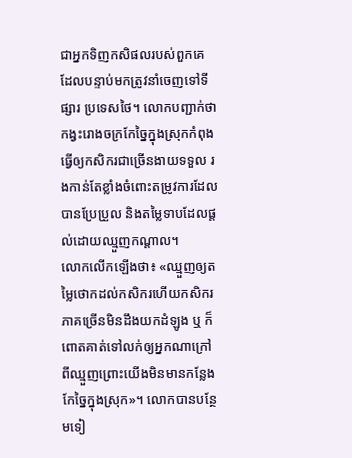ជាអ្នកទិញកសិផលរបស់ពួកគេ ដែលបន្ទាប់មកត្រូវនាំចេញទៅទីផ្សារ ប្រទេសថៃ។ លោកបញ្ជាក់ថា កង្វះរោងចក្រកែច្នៃក្នុងស្រុកកំពុងធ្វើឲ្យកសិករជាច្រើនងាយទទួល រងកាន់តែខ្លាំងចំពោះតម្រូវការដែលបានប្រែប្រួល និងតម្លៃទាបដែលផ្តល់ដោយឈ្មួញកណ្តាល។
លោកលើកឡើងថា៖ «ឈ្មួញឲ្យតម្លៃថោកដល់កសិករហើយកសិករភាគច្រើនមិនដឹងយកដំឡូង ឬ ក៏ពោតគាត់ទៅលក់ឲ្យអ្នកណាក្រៅពីឈ្មួញព្រោះយើងមិនមានកន្លែង កែច្នៃក្នុងស្រុក»។ លោកបានបន្ថែមទៀ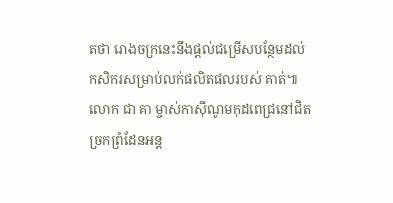តថា រោងចក្រនេះនឹងផ្ដល់ជម្រើសបន្ថែមដល់កសិករសម្រាប់លក់ផលិតផលរបស់ គាត់៕
លោក ជា គា ម្ចាស់កាស៊ីណូមកុដពេជ្រនៅជិតច្រកព្រំដែនអន្ត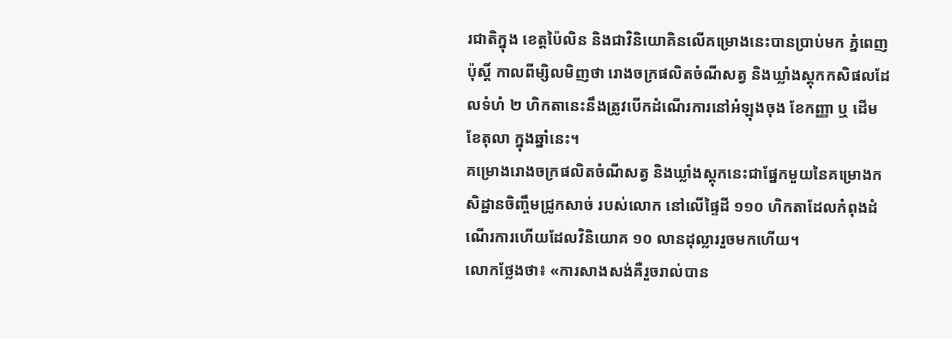រជាតិក្នុង ខេត្តប៉ៃលិន និងជាវិនិយោគិនលើគម្រោងនេះបានប្រាប់មក ភ្នំពេញ ប៉ុស្តិ៍ កាលពីម្សិលមិញថា រោងចក្រផលិតចំណីសត្វ និងឃ្លាំងស្តុកកសិផលដែលទំហំ ២ ហិកតានេះនឹងត្រូវបើកដំណើរការនៅអំឡុងចុង ខែកញ្ញា ឬ ដើម ខែតុលា ក្នុងឆ្នាំនេះ។
គម្រោងរោងចក្រផលិតចំណីសត្វ និងឃ្លាំងស្តុកនេះជាផ្នែកមួយនៃគម្រោងកសិដ្ឋានចិញ្ចឹមជ្រូកសាច់ របស់លោក នៅលើផ្ទៃដី ១១០ ហិកតាដែលកំពុងដំណើរការហើយដែលវិនិយោគ ១០ លានដុល្លាររួចមកហើយ។
លោកថ្លែងថា៖ «ការសាងសង់គឺរួចរាល់បាន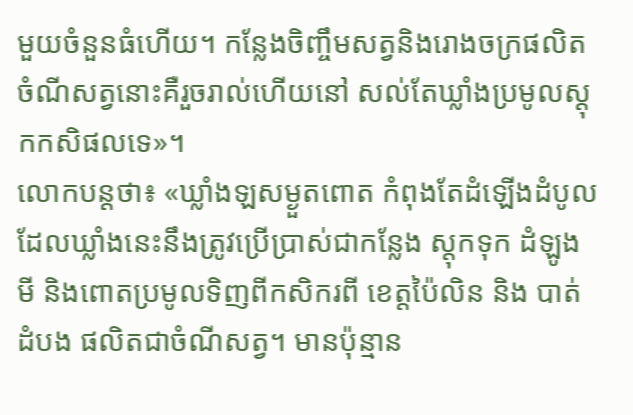មួយចំនួនធំហើយ។ កន្លែងចិញ្ចឹមសត្វនិងរោងចក្រផលិតចំណីសត្វនោះគឺរួចរាល់ហើយនៅ សល់តែឃ្លាំងប្រមូលស្តុកកសិផលទេ»។
លោកបន្តថា៖ «ឃ្លាំងឡសម្ងួតពោត កំពុងតែដំឡើងដំបូលដែលឃ្លាំងនេះនឹងត្រូវប្រើប្រាស់ជាកន្លែង ស្តុកទុក ដំឡូងមី និងពោតប្រមូលទិញពីកសិករពី ខេត្តប៉ៃលិន និង បាត់ដំបង ផលិតជាចំណីសត្វ។ មានប៉ុន្មាន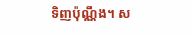ទិញប៉ុណ្ណឹង។ ស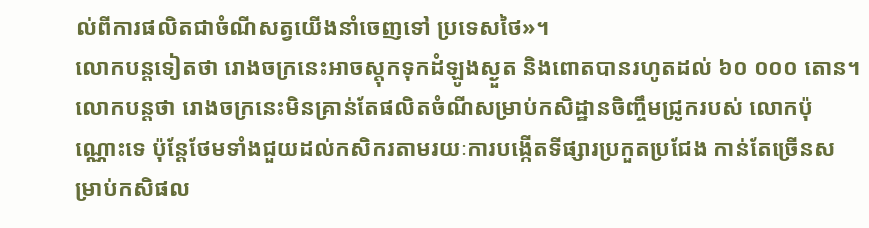ល់ពីការផលិតជាចំណីសត្វយើងនាំចេញទៅ ប្រទេសថៃ»។
លោកបន្តទៀតថា រោងចក្រនេះអាចស្តុកទុកដំឡូងស្ងួត និងពោតបានរហូតដល់ ៦០ ០០០ តោន។ លោកបន្តថា រោងចក្រនេះមិនគ្រាន់តែផលិតចំណីសម្រាប់កសិដ្ឋានចិញ្ចឹមជ្រូករបស់ លោកប៉ុណ្ណោះទេ ប៉ុន្តែថែមទាំងជួយដល់កសិករតាមរយៈការបង្កើតទីផ្សារប្រកួតប្រជែង កាន់តែច្រើនសម្រាប់កសិផល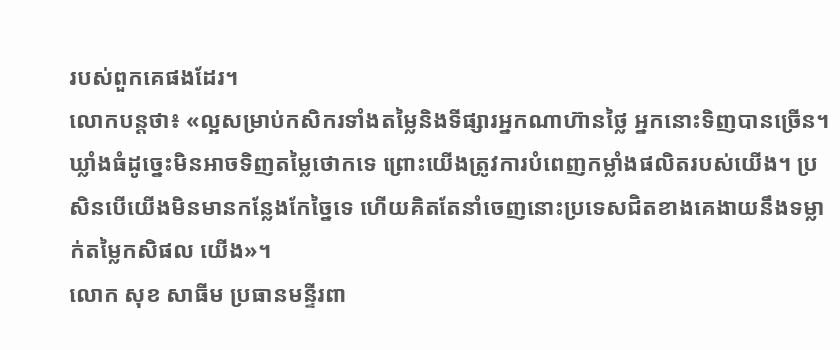របស់ពួកគេផងដែរ។
លោកបន្តថា៖ «ល្អសម្រាប់កសិករទាំងតម្លៃនិងទីផ្សារអ្នកណាហ៊ានថ្លៃ អ្នកនោះទិញបានច្រើន។ ឃ្លាំងធំដូច្នេះមិនអាចទិញតម្លៃថោកទេ ព្រោះយើងត្រូវការបំពេញកម្លាំងផលិតរបស់យើង។ ប្រសិនបើយើងមិនមានកន្លែងកែច្នៃទេ ហើយគិតតែនាំចេញនោះប្រទេសជិតខាងគេងាយនឹងទម្លាក់តម្លៃកសិផល យើង»។
លោក សុខ សាធីម ប្រធានមន្ទីរពា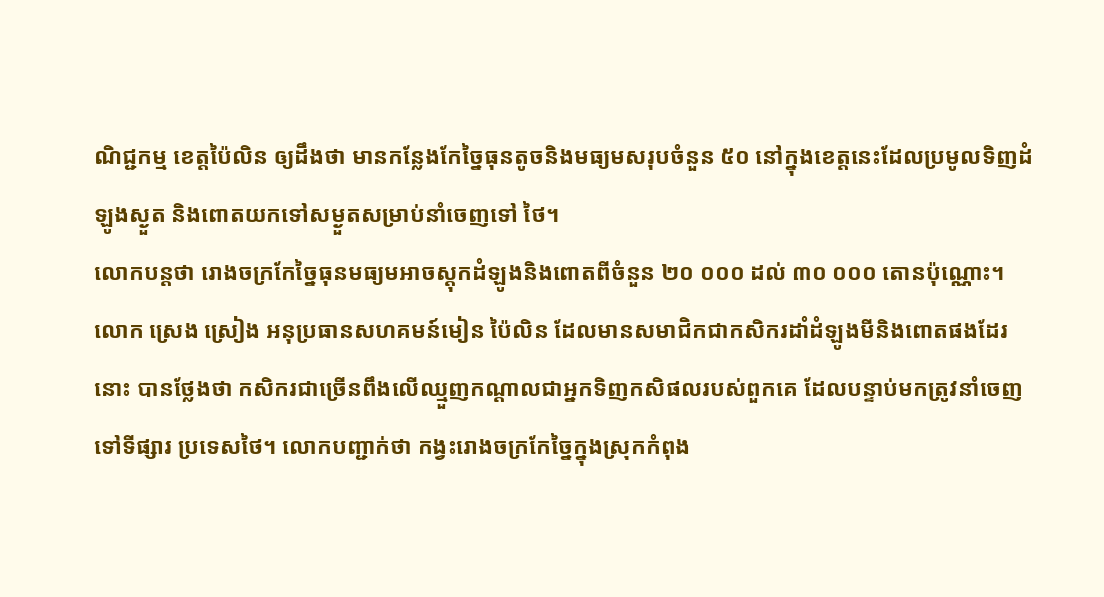ណិជ្ជកម្ម ខេត្តប៉ៃលិន ឲ្យដឹងថា មានកន្លែងកែច្នៃធុនតូចនិងមធ្យមសរុបចំនួន ៥០ នៅក្នុងខេត្តនេះដែលប្រមូលទិញដំឡូងស្ងួត និងពោតយកទៅសម្ងួតសម្រាប់នាំចេញទៅ ថៃ។
លោកបន្តថា រោងចក្រកែច្នៃធុនមធ្យមអាចស្តុកដំឡូងនិងពោតពីចំនួន ២០ ០០០ ដល់ ៣០ ០០០ តោនប៉ុណ្ណោះ។
លោក ស្រេង ស្រៀង អនុប្រធានសហគមន៍មៀន ប៉ៃលិន ដែលមានសមាជិកជាកសិករដាំដំឡូងមីនិងពោតផងដែរនោះ បានថ្លែងថា កសិករជាច្រើនពឹងលើឈ្មួញកណ្តាលជាអ្នកទិញកសិផលរបស់ពួកគេ ដែលបន្ទាប់មកត្រូវនាំចេញទៅទីផ្សារ ប្រទេសថៃ។ លោកបញ្ជាក់ថា កង្វះរោងចក្រកែច្នៃក្នុងស្រុកកំពុង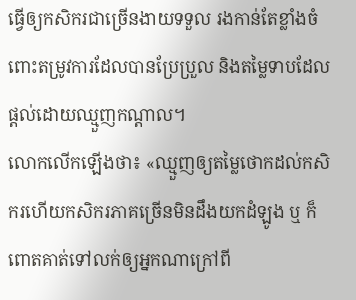ធ្វើឲ្យកសិករជាច្រើនងាយទទួល រងកាន់តែខ្លាំងចំពោះតម្រូវការដែលបានប្រែប្រួល និងតម្លៃទាបដែលផ្តល់ដោយឈ្មួញកណ្តាល។
លោកលើកឡើងថា៖ «ឈ្មួញឲ្យតម្លៃថោកដល់កសិករហើយកសិករភាគច្រើនមិនដឹងយកដំឡូង ឬ ក៏ពោតគាត់ទៅលក់ឲ្យអ្នកណាក្រៅពី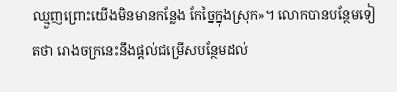ឈ្មួញព្រោះយើងមិនមានកន្លែង កែច្នៃក្នុងស្រុក»។ លោកបានបន្ថែមទៀតថា រោងចក្រនេះនឹងផ្ដល់ជម្រើសបន្ថែមដល់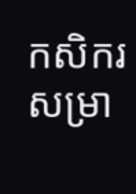កសិករសម្រា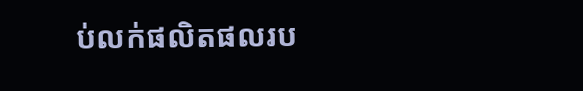ប់លក់ផលិតផលរប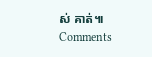ស់ គាត់៕
Comments